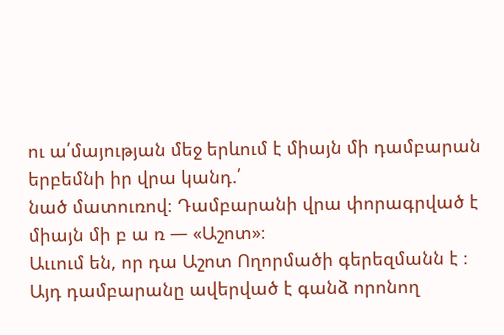ու ա՛մայության մեջ երևում է միայն մի դամբարան երբեմնի իր վրա կանդ.՛
նած մատուռով։ Դամբարանի վրա փորագրված է միայն մի բ ա ռ — «Աշոտ»։
Աււում են, որ դա Աշոտ Ողորմածի գերեզմանն է ։
Այդ դամբարանը ավերված է գանձ որոնող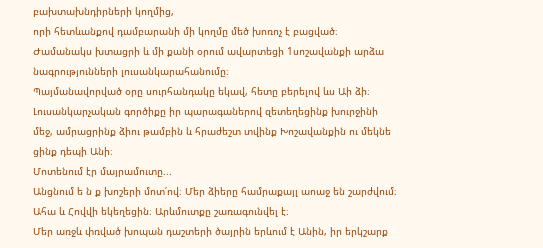բախտախնդիրների կողմից,
որի հետևանքով դամբարանի մի կողմը մեծ խոռոչ է բացված։
Ժամանակս խտացրի և մի քանի օրում ավարտեցի 1սոշավանքի արձա
նագրությունների լուսանկարահանումը։
Պայմանավորված օրը սուրհանդակը եկավ, հետը բերելով ևս Աի ձի։
Լուսանկարչական գործիքը իր պարագաներով զետեղեցինք խուրջինի
մեջ, ամրացրինք ձիու թամբին և հրաժեշտ տվինք Խոշավանքին ու մեկնե
ցինք դեպի Անի։
Մոտենում էր մայրամուտը...
Անցնում ե ն ք խոշերի մոտ՛ով։ Մեր ձիերը համրաքայլ աոաջ են շարժվում։
Ահա և Հովվի եկեղեցին։ Արևմուտքը շառագունվել է։
Մեր առջև փռված խոպան դաշտերի ծայրին երևում է Անին, իր երկշարք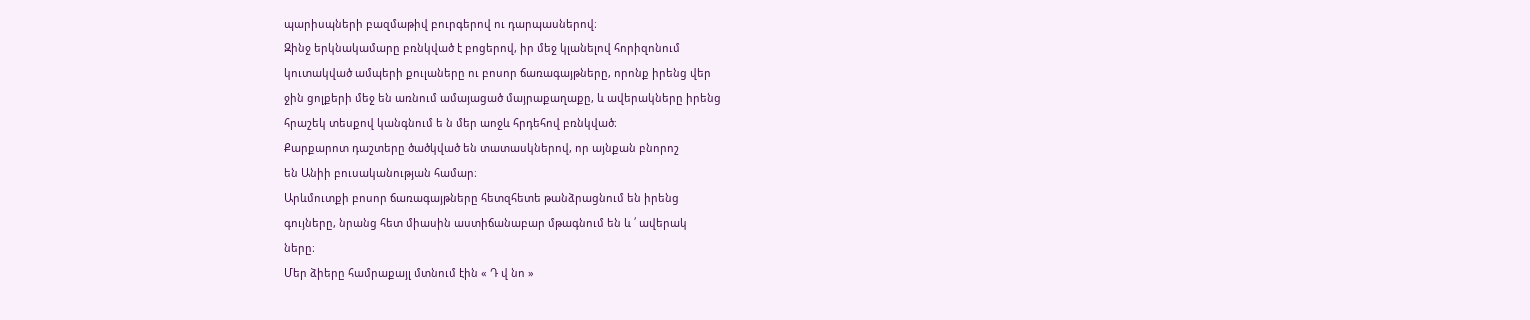պարիսպների բազմաթիվ բուրգերով ու դարպասներով։
Զինջ երկնակամարը բռնկված է բոցերով, իր մեջ կլանելով հորիզոնում
կուտակված ամպերի քուլաները ու բոսոր ճառագայթները, որոնք իրենց վեր
ջին ցոլքերի մեջ են առնում ամայացած մայրաքաղաքը, և ավերակները իրենց
հրաշեկ տեսքով կանգնում ե ն մեր աոջև հրդեհով բռնկված։
Քարքարոտ դաշտերը ծածկված են տատասկներով, որ այնքան բնորոշ
են Անիի բուսականության համար։
Արևմուտքի բոսոր ճառագայթները հետզհետե թանձրացնում են իրենց
գույները, նրանց հետ միասին աստիճանաբար մթագնում են և ՛ ավերակ
ները։
Մեր ձիերը համրաքայլ մտնում էին « Դ վ նո »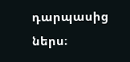դարպասից ներս։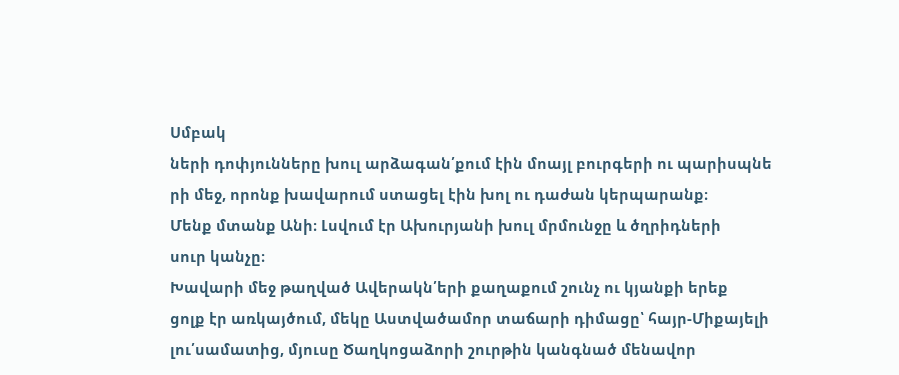Սմբակ
ների դոփյունները խուլ արձագան՛քում էին մոայլ բուրգերի ու պարիսպնե
րի մեջ, որոնք խավարում ստացել էին խոլ ու դաժան կերպարանք։
Մենք մտանք Անի։ Լսվում էր Ախուրյանի խուլ մրմունջը և ծղրիդների
սուր կանչը։
Խավարի մեջ թաղված Ավերակն՛երի քաղաքում շունչ ու կյանքի երեք
ցոլք էր առկայծում, մեկը Աստվածամոր տաճարի դիմացը՝ հայր-Միքայելի
լու՛սամատից, մյուսը Ծաղկոցաձորի շուրթին կանգնած մենավոր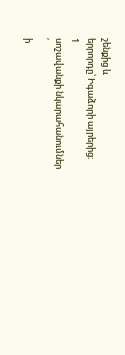շենքից և
երրորդը՝ Իգաձորի այրերից։
1
սոշավանքի նկարահանումներ
՛
ի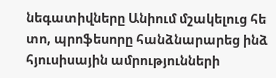նեգատիվները Անիում մշակելուց հե
տո, պրոֆեսորը հանձնարարեց ինձ հյուսիսային ամրությունների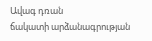Ավագ դռան
ճակատի արձանագրության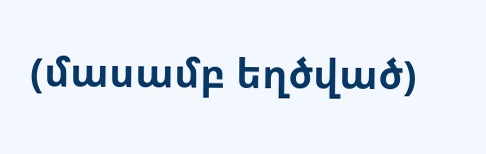(մասամբ եղծված)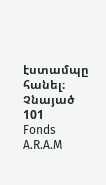էստամպը հանել։ Չնայած
101
Fonds A.R.A.M